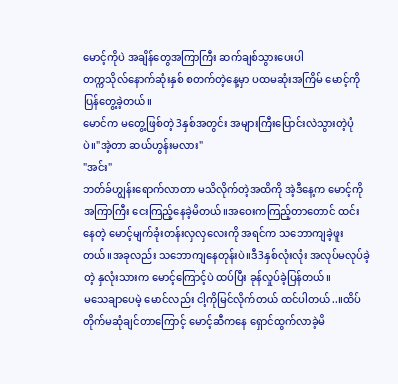မောင့်ကိုပဲ အချိန်တွေအကြာကြီး ဆက်ချစ်သွားပေးပါ
တက္ကသိုလ်နောက်ဆုံးနှစ် စတက်တဲ့နေ့မှာ ပထမဆုံးအကြိမ် မောင့်ကိုပြန်တွေ့ခဲ့တယ်။
မောင်က မတွေ့ဖြစ်တဲ့ 3နှစ်အတွင်း အများကြီးပြောင်းလဲသွားတဲ့ပုံပဲ။"အဲ့တာ ဆယ်ဟွန်းမလား"
"အင်း"
ဘတ်ခ်ဟျွန်းရောက်လာတာ မသိလိုက်တဲ့အထိကို အဲ့ဒီနေ့က မောင့်ကို အကြာကြီး ငေးကြည့်နေခဲ့မိတယ်။အဝေးကကြည့်တာတောင် ထင်းနေတဲ့ မောင့်မျက်ခုံးတန်းလှလှလေးကို အရင်က သဘောကျခဲ့ဖူးတယ်။အခုလည်း သဘောကျနေတုန်းပဲ။ဒီ3နှစ်လုံးလုံး အလုပ်မလုပ်ခဲ့တဲ့ နှလုံးသားက မောင့်ကြောင့်ပဲ ထပ်ပြီး ခုန်လှုပ်ခဲ့ပြန်တယ်။
မသေချာပေမဲ့ မောင်လည်း ငါ့ကိုမြင်လိုက်တယ် ထင်ပါတယ်..။ထိပ်တိုက်မဆုံချင်တာကြောင့် မောင့်ဆီကနေ ရှောင်ထွက်လာခဲ့မိ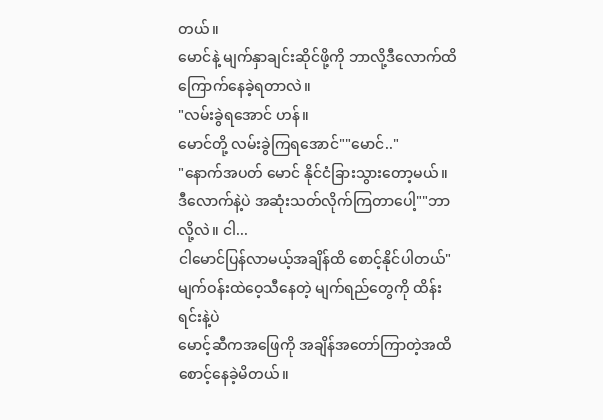တယ်။
မောင်နဲ့ မျက်နှာချင်းဆိုင်ဖို့ကို ဘာလို့ဒီလောက်ထိ ကြောက်နေခဲ့ရတာလဲ။
"လမ်းခွဲရအောင် ဟန်။
မောင်တို့ လမ်းခွဲကြရအောင်""မောင်.."
"နောက်အပတ် မောင် နိုင်ငံခြားသွားတော့မယ်။
ဒီလောက်နဲ့ပဲ အဆုံးသတ်လိုက်ကြတာပေါ့""ဘာလို့လဲ။ ငါ...
ငါမောင်ပြန်လာမယ့်အချိန်ထိ စောင့်နိုင်ပါတယ်"မျက်ဝန်းထဲဝေ့သီနေတဲ့ မျက်ရည်တွေကို ထိန်းရင်းနဲ့ပဲ
မောင့်ဆီကအဖြေကို အချိန်အတော်ကြာတဲ့အထိ စောင့်နေခဲ့မိတယ်။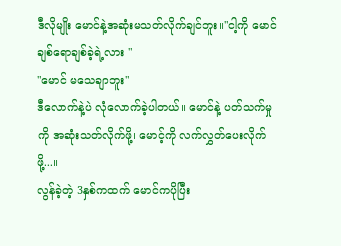ဒီလိုမျိုး မောင်နဲ့အဆုံးမသတ်လိုက်ချင်ဘူး။"ငါ့ကို မောင် ချစ်ရောချစ်ခဲ့ရဲ့လား "
"မောင် မသေချာဘူး"
ဒီလောက်နဲ့ပဲ လုံလောက်ခဲ့ပါတယ်။ မောင်နဲ့ ပတ်သက်မှုကို အဆုံးသတ်လိုက်ဖို့၊ မောင့်ကို လက်လွှတ်ပေးလိုက်ဖို့...။
လွန်ခဲ့တဲ့ 3နှစ်ကထက် မောင်ကပိုပြီး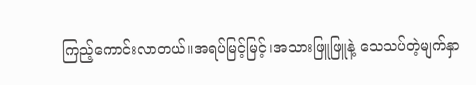ကြည့်ကောင်းလာတယ်။အရပ်မြင့်မြင့်၊အသားဖြူဖြူနဲ့ သေသပ်တဲ့မျက်နှာ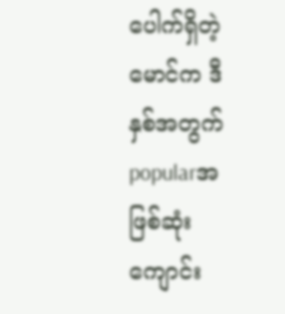ပေါက်ရှိတဲ့ မောင်က ဒီနှစ်အတွက် popularအဖြစ်ဆုံး ကျောင်း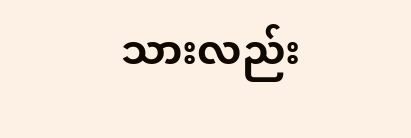သားလည်း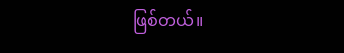ဖြစ်တယ်။